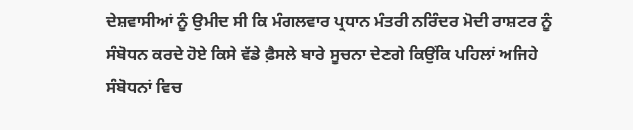ਦੇਸ਼ਵਾਸੀਆਂ ਨੂੰ ਉਮੀਦ ਸੀ ਕਿ ਮੰਗਲਵਾਰ ਪ੍ਰਧਾਨ ਮੰਤਰੀ ਨਰਿੰਦਰ ਮੋਦੀ ਰਾਸ਼ਟਰ ਨੂੰ ਸੰਬੋਧਨ ਕਰਦੇ ਹੋਏ ਕਿਸੇ ਵੱਡੇ ਫ਼ੈਸਲੇ ਬਾਰੇ ਸੂਚਨਾ ਦੇਣਗੇ ਕਿਉਂਕਿ ਪਹਿਲਾਂ ਅਜਿਹੇ ਸੰਬੋਧਨਾਂ ਵਿਚ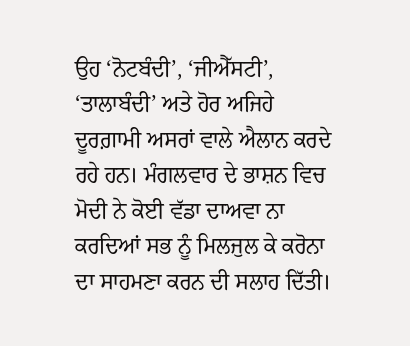ਉਹ ‘ਨੋਟਬੰਦੀ’, ‘ਜੀਐੱਸਟੀ’, ‘ਤਾਲਾਬੰਦੀ’ ਅਤੇ ਹੋਰ ਅਜਿਹੇ ਦੂਰਗ਼ਾਮੀ ਅਸਰਾਂ ਵਾਲੇ ਐਲਾਨ ਕਰਦੇ ਰਹੇ ਹਨ। ਮੰਗਲਵਾਰ ਦੇ ਭਾਸ਼ਨ ਵਿਚ ਮੋਦੀ ਨੇ ਕੋਈ ਵੱਡਾ ਦਾਅਵਾ ਨਾ ਕਰਦਿਆਂ ਸਭ ਨੂੰ ਮਿਲਜੁਲ ਕੇ ਕਰੋਨਾ ਦਾ ਸਾਹਮਣਾ ਕਰਨ ਦੀ ਸਲਾਹ ਦਿੱਤੀ।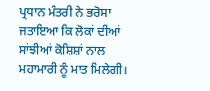ਪ੍ਰਧਾਨ ਮੰਤਰੀ ਨੇ ਭਰੋਸਾ ਜਤਾਇਆ ਕਿ ਲੋਕਾਂ ਦੀਆਂ ਸਾਂਝੀਆਂ ਕੋਸ਼ਿਸ਼ਾਂ ਨਾਲ ਮਹਾਮਾਰੀ ਨੂੰ ਮਾਤ ਮਿਲੇਗੀ।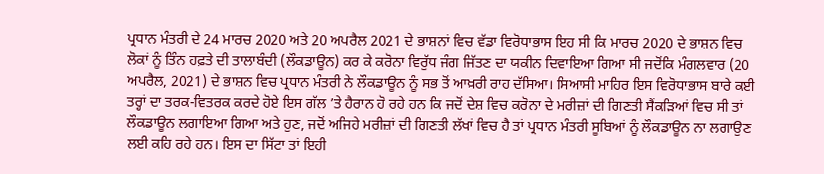ਪ੍ਰਧਾਨ ਮੰਤਰੀ ਦੇ 24 ਮਾਰਚ 2020 ਅਤੇ 20 ਅਪਰੈਲ 2021 ਦੇ ਭਾਸ਼ਨਾਂ ਵਿਚ ਵੱਡਾ ਵਿਰੋਧਾਭਾਸ ਇਹ ਸੀ ਕਿ ਮਾਰਚ 2020 ਦੇ ਭਾਸ਼ਨ ਵਿਚ ਲੋਕਾਂ ਨੂੰ ਤਿੰਨ ਹਫ਼ਤੇ ਦੀ ਤਾਲਾਬੰਦੀ (ਲੌਕਡਾਊਨ) ਕਰ ਕੇ ਕਰੋਨਾ ਵਿਰੁੱਧ ਜੰਗ ਜਿੱਤਣ ਦਾ ਯਕੀਨ ਦਿਵਾਇਆ ਗਿਆ ਸੀ ਜਦੋਂਕਿ ਮੰਗਲਵਾਰ (20 ਅਪਰੈਲ, 2021) ਦੇ ਭਾਸ਼ਨ ਵਿਚ ਪ੍ਰਧਾਨ ਮੰਤਰੀ ਨੇ ਲੌਕਡਾਊਨ ਨੂੰ ਸਭ ਤੋਂ ਆਖ਼ਰੀ ਰਾਹ ਦੱਸਿਆ। ਸਿਆਸੀ ਮਾਹਿਰ ਇਸ ਵਿਰੋਧਾਭਾਸ ਬਾਰੇ ਕਈ ਤਰ੍ਹਾਂ ਦਾ ਤਰਕ-ਵਿਤਰਕ ਕਰਦੇ ਹੋਏ ਇਸ ਗੱਲ ’ਤੇ ਹੈਰਾਨ ਹੋ ਰਹੇ ਹਨ ਕਿ ਜਦੋਂ ਦੇਸ਼ ਵਿਚ ਕਰੋਨਾ ਦੇ ਮਰੀਜ਼ਾਂ ਦੀ ਗਿਣਤੀ ਸੈਂਕੜਿਆਂ ਵਿਚ ਸੀ ਤਾਂ ਲੌਕਡਾਊਨ ਲਗਾਇਆ ਗਿਆ ਅਤੇ ਹੁਣ, ਜਦੋਂ ਅਜਿਹੇ ਮਰੀਜ਼ਾਂ ਦੀ ਗਿਣਤੀ ਲੱਖਾਂ ਵਿਚ ਹੈ ਤਾਂ ਪ੍ਰਧਾਨ ਮੰਤਰੀ ਸੂਬਿਆਂ ਨੂੰ ਲੌਕਡਾਊਨ ਨਾ ਲਗਾਉਣ ਲਈ ਕਹਿ ਰਹੇ ਹਨ। ਇਸ ਦਾ ਸਿੱਟਾ ਤਾਂ ਇਹੀ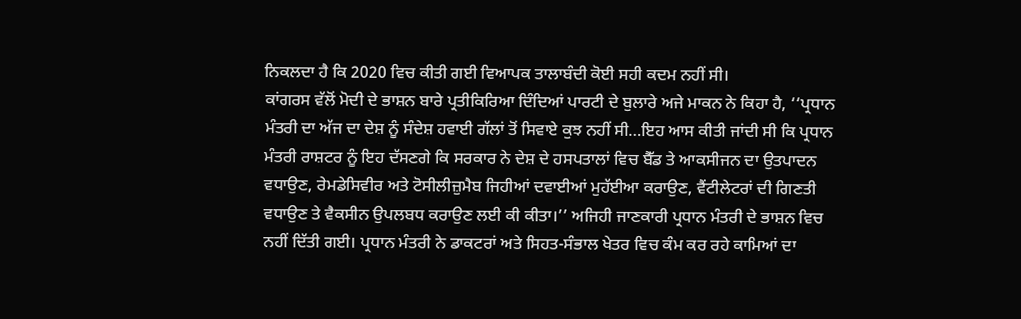ਨਿਕਲਦਾ ਹੈ ਕਿ 2020 ਵਿਚ ਕੀਤੀ ਗਈ ਵਿਆਪਕ ਤਾਲਾਬੰਦੀ ਕੋਈ ਸਹੀ ਕਦਮ ਨਹੀਂ ਸੀ।
ਕਾਂਗਰਸ ਵੱਲੋਂ ਮੋਦੀ ਦੇ ਭਾਸ਼ਨ ਬਾਰੇ ਪ੍ਰਤੀਕਿਰਿਆ ਦਿੰਦਿਆਂ ਪਾਰਟੀ ਦੇ ਬੁਲਾਰੇ ਅਜੇ ਮਾਕਨ ਨੇ ਕਿਹਾ ਹੈ, ‘‘ਪ੍ਰਧਾਨ ਮੰਤਰੀ ਦਾ ਅੱਜ ਦਾ ਦੇਸ਼ ਨੂੰ ਸੰਦੇਸ਼ ਹਵਾਈ ਗੱਲਾਂ ਤੋਂ ਸਿਵਾਏ ਕੁਝ ਨਹੀਂ ਸੀ…ਇਹ ਆਸ ਕੀਤੀ ਜਾਂਦੀ ਸੀ ਕਿ ਪ੍ਰਧਾਨ ਮੰਤਰੀ ਰਾਸ਼ਟਰ ਨੂੰ ਇਹ ਦੱਸਣਗੇ ਕਿ ਸਰਕਾਰ ਨੇ ਦੇਸ਼ ਦੇ ਹਸਪਤਾਲਾਂ ਵਿਚ ਬੈੱਡ ਤੇ ਆਕਸੀਜਨ ਦਾ ਉਤਪਾਦਨ ਵਧਾਉਣ, ਰੇਮਡੇਸਿਵੀਰ ਅਤੇ ਟੋਸੀਲੀਜ਼ੁਮੈਬ ਜਿਹੀਆਂ ਦਵਾਈਆਂ ਮੁਹੱਈਆ ਕਰਾਉਣ, ਵੈਂਟੀਲੇਟਰਾਂ ਦੀ ਗਿਣਤੀ ਵਧਾਉਣ ਤੇ ਵੈਕਸੀਨ ਉਪਲਬਧ ਕਰਾਉਣ ਲਈ ਕੀ ਕੀਤਾ।’’ ਅਜਿਹੀ ਜਾਣਕਾਰੀ ਪ੍ਰਧਾਨ ਮੰਤਰੀ ਦੇ ਭਾਸ਼ਨ ਵਿਚ ਨਹੀਂ ਦਿੱਤੀ ਗਈ। ਪ੍ਰਧਾਨ ਮੰਤਰੀ ਨੇ ਡਾਕਟਰਾਂ ਅਤੇ ਸਿਹਤ-ਸੰਭਾਲ ਖੇਤਰ ਵਿਚ ਕੰਮ ਕਰ ਰਹੇ ਕਾਮਿਆਂ ਦਾ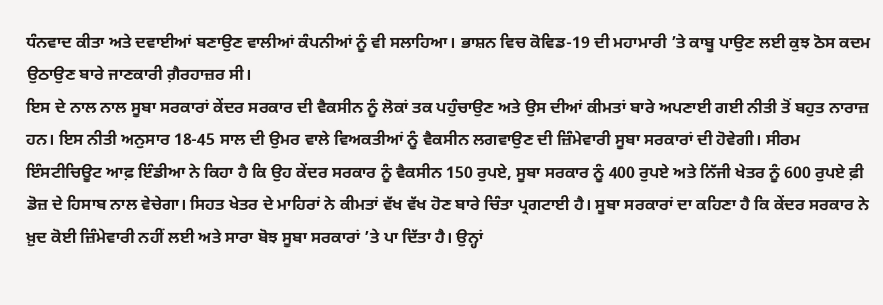ਧੰਨਵਾਦ ਕੀਤਾ ਅਤੇ ਦਵਾਈਆਂ ਬਣਾਉਣ ਵਾਲੀਆਂ ਕੰਪਨੀਆਂ ਨੂੰ ਵੀ ਸਲਾਹਿਆ। ਭਾਸ਼ਨ ਵਿਚ ਕੋਵਿਡ-19 ਦੀ ਮਹਾਮਾਰੀ ’ਤੇ ਕਾਬੂ ਪਾਉਣ ਲਈ ਕੁਝ ਠੋਸ ਕਦਮ ਉਠਾਉਣ ਬਾਰੇ ਜਾਣਕਾਰੀ ਗ਼ੈਰਹਾਜ਼ਰ ਸੀ।
ਇਸ ਦੇ ਨਾਲ ਨਾਲ ਸੂਬਾ ਸਰਕਾਰਾਂ ਕੇਂਦਰ ਸਰਕਾਰ ਦੀ ਵੈਕਸੀਨ ਨੂੰ ਲੋਕਾਂ ਤਕ ਪਹੁੰਚਾਉਣ ਅਤੇ ਉਸ ਦੀਆਂ ਕੀਮਤਾਂ ਬਾਰੇ ਅਪਣਾਈ ਗਈ ਨੀਤੀ ਤੋਂ ਬਹੁਤ ਨਾਰਾਜ਼ ਹਨ। ਇਸ ਨੀਤੀ ਅਨੁਸਾਰ 18-45 ਸਾਲ ਦੀ ਉਮਰ ਵਾਲੇ ਵਿਅਕਤੀਆਂ ਨੂੰ ਵੈਕਸੀਨ ਲਗਵਾਉਣ ਦੀ ਜ਼ਿੰਮੇਵਾਰੀ ਸੂਬਾ ਸਰਕਾਰਾਂ ਦੀ ਹੋਵੇਗੀ। ਸੀਰਮ ਇੰਸਟੀਚਿਊਟ ਆਫ਼ ਇੰਡੀਆ ਨੇ ਕਿਹਾ ਹੈ ਕਿ ਉਹ ਕੇਂਦਰ ਸਰਕਾਰ ਨੂੰ ਵੈਕਸੀਨ 150 ਰੁਪਏ, ਸੂਬਾ ਸਰਕਾਰ ਨੂੰ 400 ਰੁਪਏ ਅਤੇ ਨਿੱਜੀ ਖੇਤਰ ਨੂੰ 600 ਰੁਪਏ ਫ਼ੀ ਡੋਜ਼ ਦੇ ਹਿਸਾਬ ਨਾਲ ਵੇਚੇਗਾ। ਸਿਹਤ ਖੇਤਰ ਦੇ ਮਾਹਿਰਾਂ ਨੇ ਕੀਮਤਾਂ ਵੱਖ ਵੱਖ ਹੋਣ ਬਾਰੇ ਚਿੰਤਾ ਪ੍ਰਗਟਾਈ ਹੈ। ਸੂਬਾ ਸਰਕਾਰਾਂ ਦਾ ਕਹਿਣਾ ਹੈ ਕਿ ਕੇਂਦਰ ਸਰਕਾਰ ਨੇ ਖ਼ੁਦ ਕੋਈ ਜ਼ਿੰਮੇਵਾਰੀ ਨਹੀਂ ਲਈ ਅਤੇ ਸਾਰਾ ਬੋਝ ਸੂਬਾ ਸਰਕਾਰਾਂ ’ਤੇ ਪਾ ਦਿੱਤਾ ਹੈ। ਉਨ੍ਹਾਂ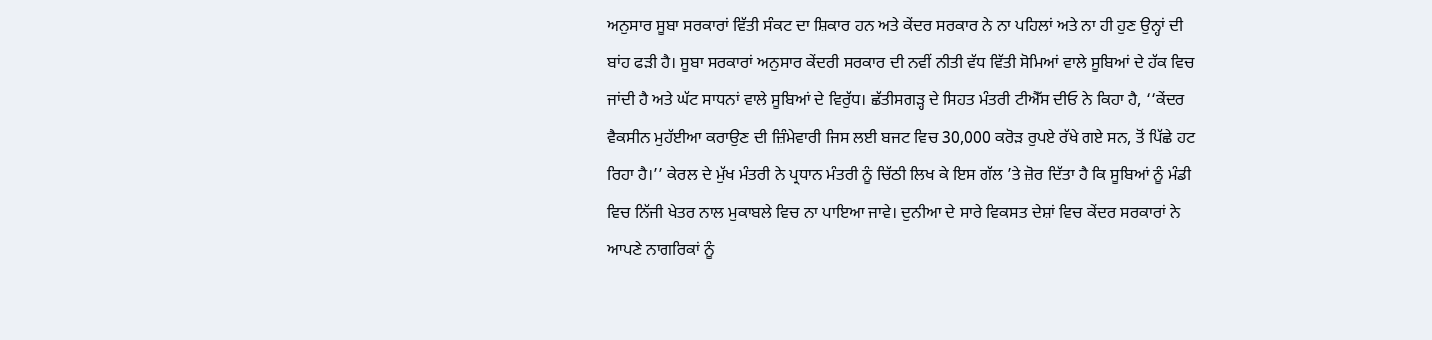ਅਨੁਸਾਰ ਸੂਬਾ ਸਰਕਾਰਾਂ ਵਿੱਤੀ ਸੰਕਟ ਦਾ ਸ਼ਿਕਾਰ ਹਨ ਅਤੇ ਕੇਂਦਰ ਸਰਕਾਰ ਨੇ ਨਾ ਪਹਿਲਾਂ ਅਤੇ ਨਾ ਹੀ ਹੁਣ ਉਨ੍ਹਾਂ ਦੀ ਬਾਂਹ ਫੜੀ ਹੈ। ਸੂਬਾ ਸਰਕਾਰਾਂ ਅਨੁਸਾਰ ਕੇਂਦਰੀ ਸਰਕਾਰ ਦੀ ਨਵੀਂ ਨੀਤੀ ਵੱਧ ਵਿੱਤੀ ਸੋਮਿਆਂ ਵਾਲੇ ਸੂਬਿਆਂ ਦੇ ਹੱਕ ਵਿਚ ਜਾਂਦੀ ਹੈ ਅਤੇ ਘੱਟ ਸਾਧਨਾਂ ਵਾਲੇ ਸੂਬਿਆਂ ਦੇ ਵਿਰੁੱਧ। ਛੱਤੀਸਗੜ੍ਹ ਦੇ ਸਿਹਤ ਮੰਤਰੀ ਟੀਐੱਸ ਦੀਓ ਨੇ ਕਿਹਾ ਹੈ, ‘‘ਕੇਂਦਰ ਵੈਕਸੀਨ ਮੁਹੱਈਆ ਕਰਾਉਣ ਦੀ ਜ਼ਿੰਮੇਵਾਰੀ ਜਿਸ ਲਈ ਬਜਟ ਵਿਚ 30,000 ਕਰੋੜ ਰੁਪਏ ਰੱਖੇ ਗਏ ਸਨ, ਤੋਂ ਪਿੱਛੇ ਹਟ ਰਿਹਾ ਹੈ।’’ ਕੇਰਲ ਦੇ ਮੁੱਖ ਮੰਤਰੀ ਨੇ ਪ੍ਰਧਾਨ ਮੰਤਰੀ ਨੂੰ ਚਿੱਠੀ ਲਿਖ ਕੇ ਇਸ ਗੱਲ ’ਤੇ ਜ਼ੋਰ ਦਿੱਤਾ ਹੈ ਕਿ ਸੂਬਿਆਂ ਨੂੰ ਮੰਡੀ ਵਿਚ ਨਿੱਜੀ ਖੇਤਰ ਨਾਲ ਮੁਕਾਬਲੇ ਵਿਚ ਨਾ ਪਾਇਆ ਜਾਵੇ। ਦੁਨੀਆ ਦੇ ਸਾਰੇ ਵਿਕਸਤ ਦੇਸ਼ਾਂ ਵਿਚ ਕੇਂਦਰ ਸਰਕਾਰਾਂ ਨੇ ਆਪਣੇ ਨਾਗਰਿਕਾਂ ਨੂੰ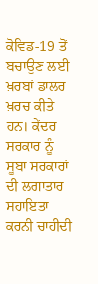ਕੋਵਿਡ-19 ਤੋਂ ਬਚਾਉਣ ਲਈ ਖ਼ਰਬਾਂ ਡਾਲਰ ਖ਼ਰਚ ਕੀਤੇ ਹਨ। ਕੇਂਦਰ ਸਰਕਾਰ ਨੂੰ ਸੂਬਾ ਸਰਕਾਰਾਂ ਦੀ ਲਗਾਤਾਰ ਸਹਾਇਤਾ ਕਰਨੀ ਚਾਹੀਦੀ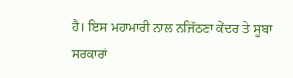ਹੈ। ਇਸ ਮਹਾਮਾਰੀ ਨਾਲ ਨਜਿੱਠਣਾ ਕੇਂਦਰ ਤੇ ਸੂਬਾ ਸਰਕਾਰਾਂ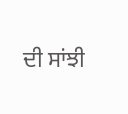ਦੀ ਸਾਂਝੀ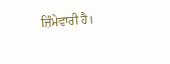ਜ਼ਿੰਮੇਵਾਰੀ ਹੈ।